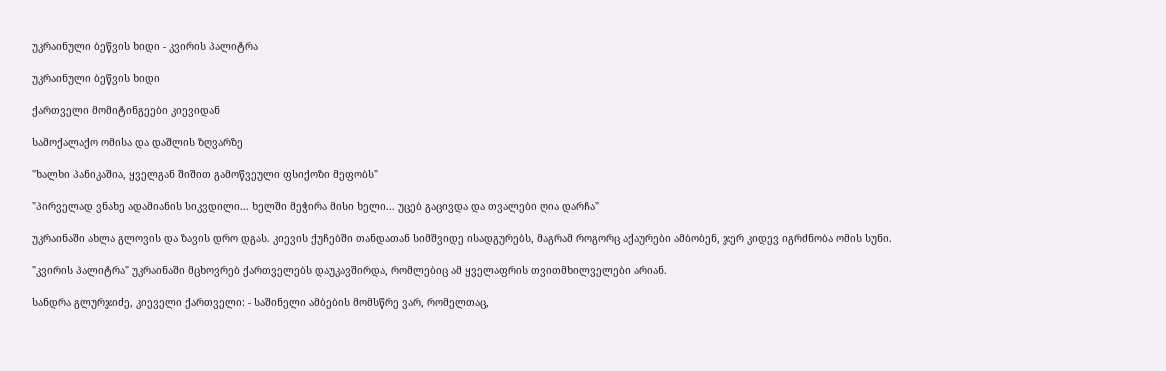უკრაინული ბეწვის ხიდი - კვირის პალიტრა

უკრაინული ბეწვის ხიდი

ქართველი მომიტინგეები კიევიდან

სამოქალაქო ომისა და დაშლის ზღვარზე

"ხალხი პანიკაშია, ყველგან შიშით გამოწვეული ფსიქოზი მეფობს"

"პირველად ვნახე ადამიანის სიკვდილი... ხელში მეჭირა მისი ხელი... უცებ გაცივდა და თვალები ღია დარჩა"

უკრაინაში ახლა გლოვის და ზავის დრო დგას. კიევის ქუჩებში თანდათან სიმშვიდე ისადგურებს, მაგრამ როგორც აქაურები ამბობენ, ჯერ კიდევ იგრძნობა ომის სუნი.

"კვირის პალიტრა" უკრაინაში მცხოვრებ ქართველებს დაუკავშირდა, რომლებიც ამ ყველაფრის თვითმხილველები არიან.

სანდრა გლურჯიძე, კიეველი ქართველი: - საშინელი ამბების მომსწრე ვარ, რომელთაც,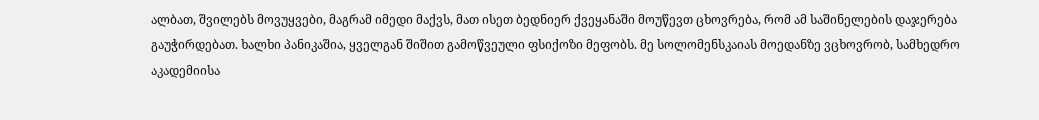ალბათ, შვილებს მოვუყვები, მაგრამ იმედი მაქვს, მათ ისეთ ბედნიერ ქვეყანაში მოუწევთ ცხოვრება, რომ ამ საშინელების დაჯერება გაუჭირდებათ. ხალხი პანიკაშია, ყველგან შიშით გამოწვეული ფსიქოზი მეფობს. მე სოლომენსკაიას მოედანზე ვცხოვრობ, სამხედრო აკადემიისა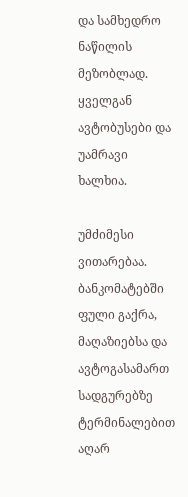და სამხედრო ნაწილის მეზობლად. ყველგან ავტობუსები და უამრავი ხალხია.

უმძიმესი ვითარებაა. ბანკომატებში ფული გაქრა, მაღაზიებსა და ავტოგასამართ სადგურებზე ტერმინალებით აღარ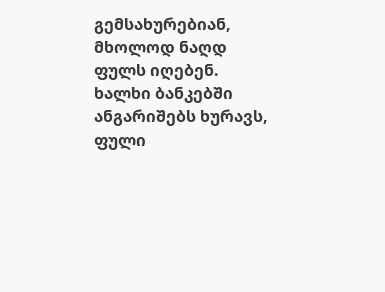გემსახურებიან, მხოლოდ ნაღდ ფულს იღებენ. ხალხი ბანკებში ანგარიშებს ხურავს, ფული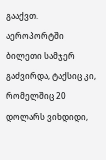გააქვთ. აეროპორტში ბილეთი სამჯერ გაძვირდა, ტაქსიც კი, რომელშიც 20 დოლარს ვიხდიდი,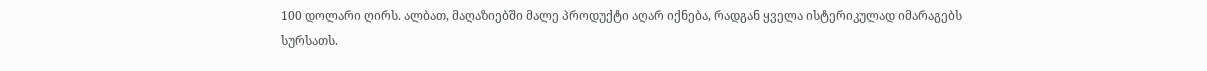100 დოლარი ღირს. ალბათ, მაღაზიებში მალე პროდუქტი აღარ იქნება, რადგან ყველა ისტერიკულად იმარაგებს სურსათს.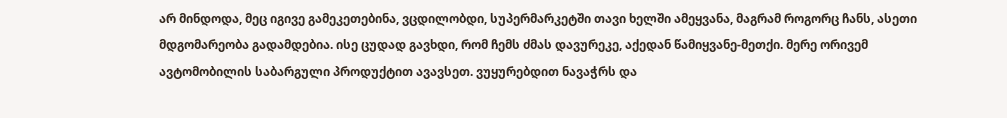არ მინდოდა, მეც იგივე გამეკეთებინა, ვცდილობდი, სუპერმარკეტში თავი ხელში ამეყვანა, მაგრამ როგორც ჩანს, ასეთი მდგომარეობა გადამდებია. ისე ცუდად გავხდი, რომ ჩემს ძმას დავურეკე, აქედან წამიყვანე-მეთქი. მერე ორივემ ავტომობილის საბარგული პროდუქტით ავავსეთ. ვუყურებდით ნავაჭრს და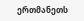ერთმანეთს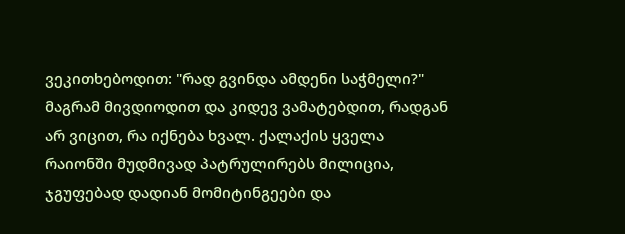ვეკითხებოდით: "რად გვინდა ამდენი საჭმელი?" მაგრამ მივდიოდით და კიდევ ვამატებდით, რადგან არ ვიცით, რა იქნება ხვალ. ქალაქის ყველა რაიონში მუდმივად პატრულირებს მილიცია, ჯგუფებად დადიან მომიტინგეები და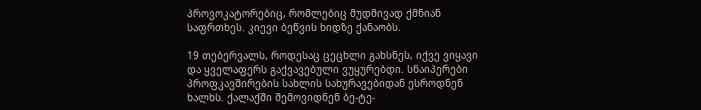პროვოკატორებიც, რომლებიც მუდმივად ქმნიან საფრთხეს. კიევი ბეწვის ხიდზე ქანაობს.

19 თებერვალს, როდესაც ცეცხლი გახსნეს, იქვე ვიყავი და ყველაფერს გაქვავებული ვუყურებდი. სნაიპერები პროფკავშირების სახლის სახურავებიდან ესროდნენ ხალხს. ქალაქში შემოვიდნენ ბე-ტე-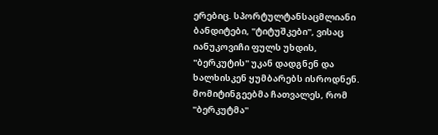ერებიც. სპორტულტანსაცმლიანი ბანდიტები, "ტიტუშკები", ვისაც იანუკოვიჩი ფულს უხდის, "ბერკუტის" უკან დადგნენ და ხალხისკენ ყუმბარებს ისროდნენ. მომიტინგეებმა ჩათვალეს, რომ "ბერკუტმა"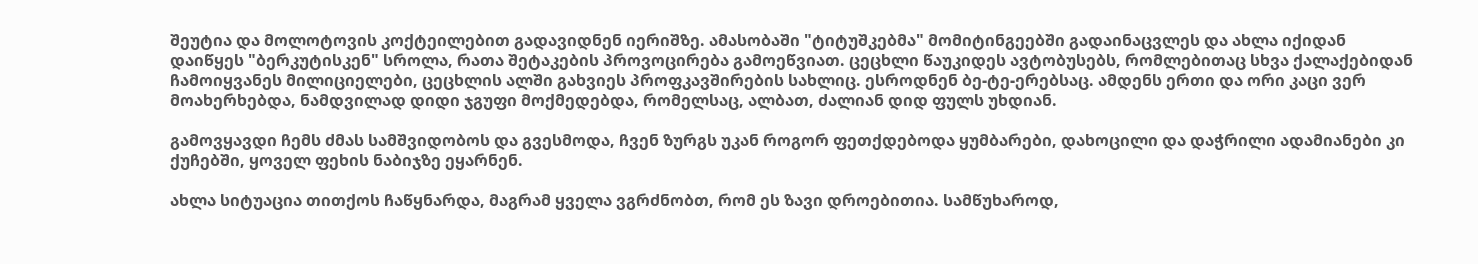შეუტია და მოლოტოვის კოქტეილებით გადავიდნენ იერიშზე. ამასობაში "ტიტუშკებმა" მომიტინგეებში გადაინაცვლეს და ახლა იქიდან დაიწყეს "ბერკუტისკენ" სროლა, რათა შეტაკების პროვოცირება გამოეწვიათ. ცეცხლი წაუკიდეს ავტობუსებს, რომლებითაც სხვა ქალაქებიდან ჩამოიყვანეს მილიციელები, ცეცხლის ალში გახვიეს პროფკავშირების სახლიც. ესროდნენ ბე-ტე-ერებსაც. ამდენს ერთი და ორი კაცი ვერ მოახერხებდა, ნამდვილად დიდი ჯგუფი მოქმედებდა, რომელსაც, ალბათ, ძალიან დიდ ფულს უხდიან.

გამოვყავდი ჩემს ძმას სამშვიდობოს და გვესმოდა, ჩვენ ზურგს უკან როგორ ფეთქდებოდა ყუმბარები, დახოცილი და დაჭრილი ადამიანები კი ქუჩებში, ყოველ ფეხის ნაბიჯზე ეყარნენ.

ახლა სიტუაცია თითქოს ჩაწყნარდა, მაგრამ ყველა ვგრძნობთ, რომ ეს ზავი დროებითია. სამწუხაროდ,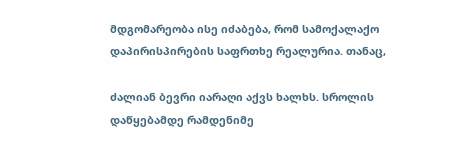მდგომარეობა ისე იძაბება, რომ სამოქალაქო დაპირისპირების საფრთხე რეალურია. თანაც,

ძალიან ბევრი იარაღი აქვს ხალხს. სროლის დაწყებამდე რამდენიმე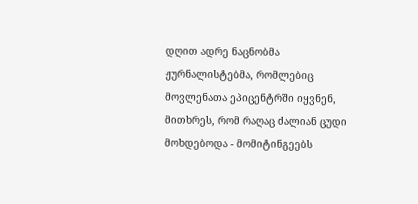დღით ადრე ნაცნობმა ჟურნალისტებმა, რომლებიც მოვლენათა ეპიცენტრში იყვნენ, მითხრეს, რომ რაღაც ძალიან ცუდი მოხდებოდა - მომიტინგეებს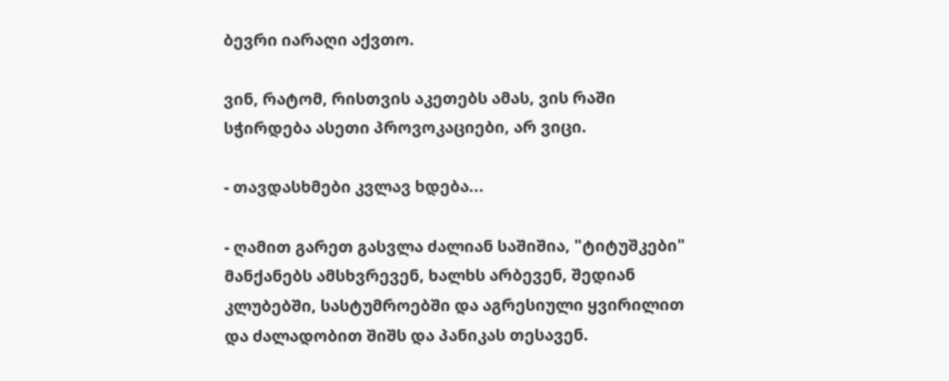ბევრი იარაღი აქვთო.

ვინ, რატომ, რისთვის აკეთებს ამას, ვის რაში სჭირდება ასეთი პროვოკაციები, არ ვიცი.

- თავდასხმები კვლავ ხდება...

- ღამით გარეთ გასვლა ძალიან საშიშია, "ტიტუშკები" მანქანებს ამსხვრევენ, ხალხს არბევენ, შედიან კლუბებში, სასტუმროებში და აგრესიული ყვირილით და ძალადობით შიშს და პანიკას თესავენ.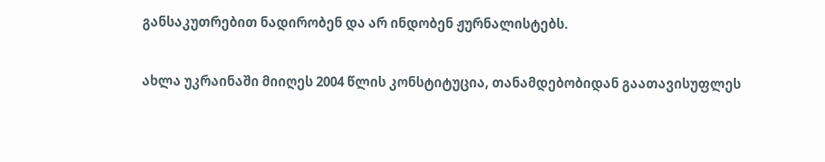განსაკუთრებით ნადირობენ და არ ინდობენ ჟურნალისტებს.

ახლა უკრაინაში მიიღეს 2004 წლის კონსტიტუცია, თანამდებობიდან გაათავისუფლეს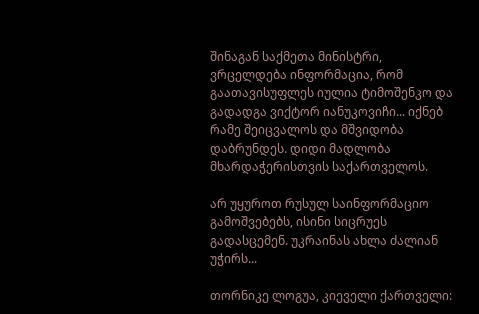შინაგან საქმეთა მინისტრი, ვრცელდება ინფორმაცია, რომ გაათავისუფლეს იულია ტიმოშენკო და გადადგა ვიქტორ იანუკოვიჩი... იქნებ რამე შეიცვალოს და მშვიდობა დაბრუნდეს. დიდი მადლობა მხარდაჭერისთვის საქართველოს.

არ უყუროთ რუსულ საინფორმაციო გამოშვებებს, ისინი სიცრუეს გადასცემენ. უკრაინას ახლა ძალიან უჭირს...

თორნიკე ლოგუა, კიეველი ქართველი: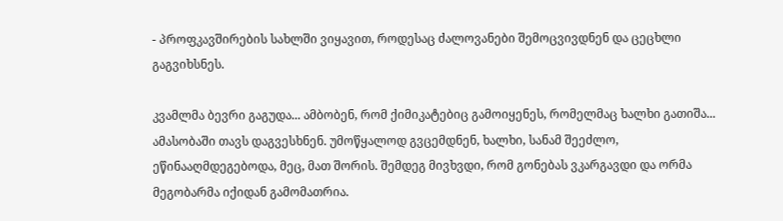- პროფკავშირების სახლში ვიყავით, როდესაც ძალოვანები შემოცვივდნენ და ცეცხლი გაგვიხსნეს.

კვამლმა ბევრი გაგუდა... ამბობენ, რომ ქიმიკატებიც გამოიყენეს, რომელმაც ხალხი გათიშა... ამასობაში თავს დაგვესხნენ. უმოწყალოდ გვცემდნენ, ხალხი, სანამ შეეძლო, ეწინააღმდეგებოდა, მეც, მათ შორის. შემდეგ მივხვდი, რომ გონებას ვკარგავდი და ორმა მეგობარმა იქიდან გამომათრია.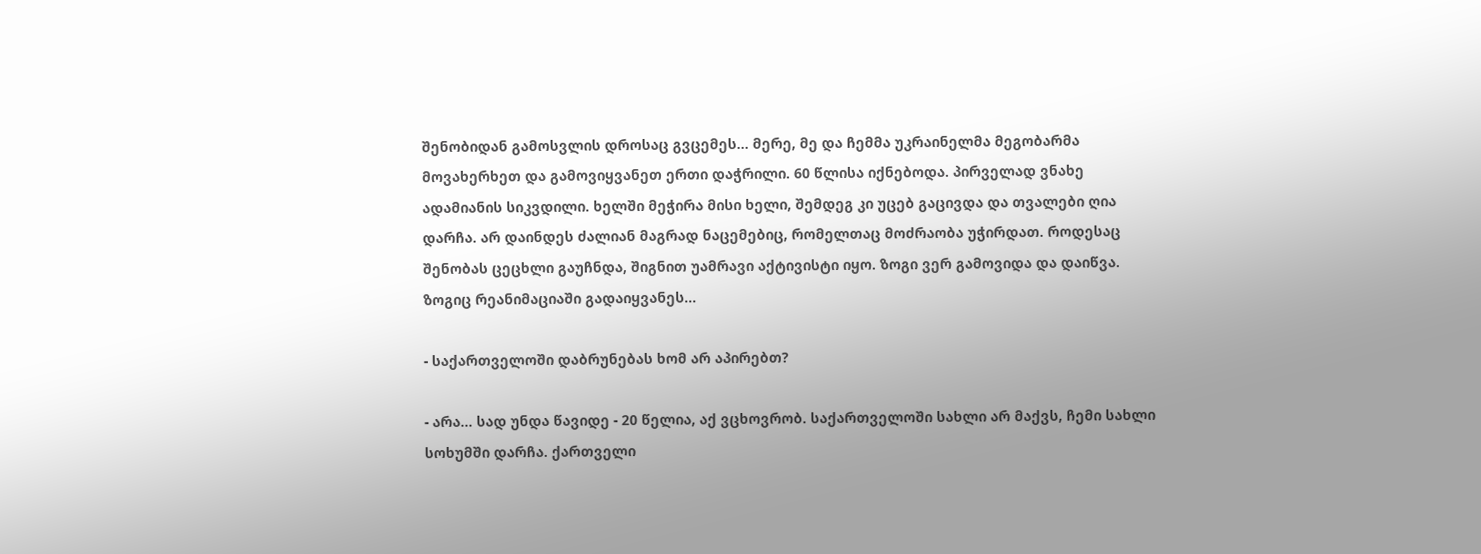შენობიდან გამოსვლის დროსაც გვცემეს... მერე, მე და ჩემმა უკრაინელმა მეგობარმა მოვახერხეთ და გამოვიყვანეთ ერთი დაჭრილი. 60 წლისა იქნებოდა. პირველად ვნახე ადამიანის სიკვდილი. ხელში მეჭირა მისი ხელი, შემდეგ კი უცებ გაცივდა და თვალები ღია დარჩა. არ დაინდეს ძალიან მაგრად ნაცემებიც, რომელთაც მოძრაობა უჭირდათ. როდესაც შენობას ცეცხლი გაუჩნდა, შიგნით უამრავი აქტივისტი იყო. ზოგი ვერ გამოვიდა და დაიწვა. ზოგიც რეანიმაციაში გადაიყვანეს...

- საქართველოში დაბრუნებას ხომ არ აპირებთ?

- არა... სად უნდა წავიდე - 20 წელია, აქ ვცხოვრობ. საქართველოში სახლი არ მაქვს, ჩემი სახლი სოხუმში დარჩა. ქართველი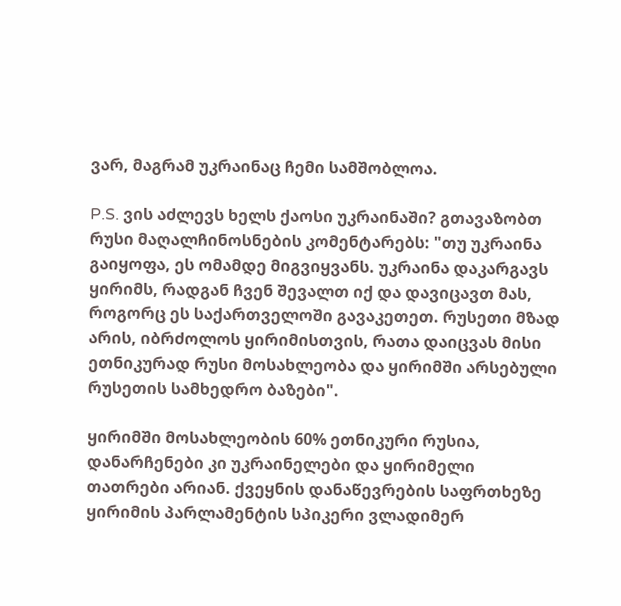ვარ, მაგრამ უკრაინაც ჩემი სამშობლოა.

P.S. ვის აძლევს ხელს ქაოსი უკრაინაში? გთავაზობთ რუსი მაღალჩინოსნების კომენტარებს: "თუ უკრაინა გაიყოფა, ეს ომამდე მიგვიყვანს. უკრაინა დაკარგავს ყირიმს, რადგან ჩვენ შევალთ იქ და დავიცავთ მას, როგორც ეს საქართველოში გავაკეთეთ. რუსეთი მზად არის, იბრძოლოს ყირიმისთვის, რათა დაიცვას მისი ეთნიკურად რუსი მოსახლეობა და ყირიმში არსებული რუსეთის სამხედრო ბაზები".

ყირიმში მოსახლეობის 60% ეთნიკური რუსია, დანარჩენები კი უკრაინელები და ყირიმელი თათრები არიან. ქვეყნის დანაწევრების საფრთხეზე ყირიმის პარლამენტის სპიკერი ვლადიმერ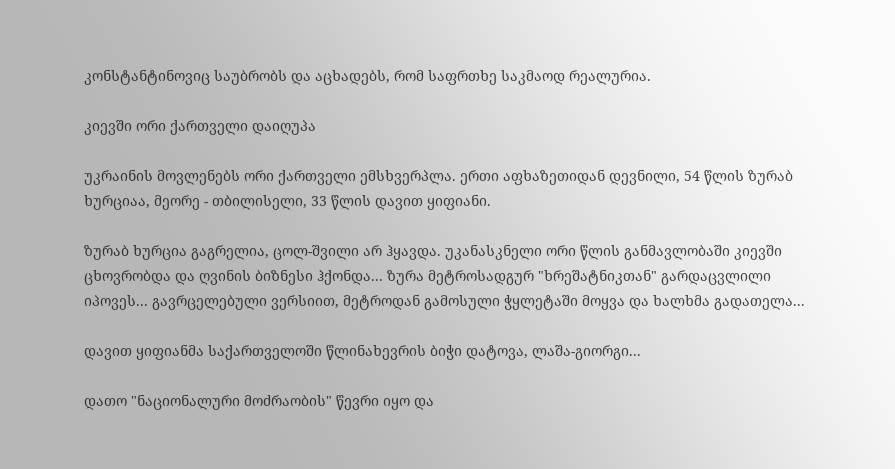კონსტანტინოვიც საუბრობს და აცხადებს, რომ საფრთხე საკმაოდ რეალურია.

კიევში ორი ქართველი დაიღუპა

უკრაინის მოვლენებს ორი ქართველი ემსხვერპლა. ერთი აფხაზეთიდან დევნილი, 54 წლის ზურაბ ხურციაა, მეორე - თბილისელი, 33 წლის დავით ყიფიანი.

ზურაბ ხურცია გაგრელია, ცოლ-შვილი არ ჰყავდა. უკანასკნელი ორი წლის განმავლობაში კიევში ცხოვრობდა და ღვინის ბიზნესი ჰქონდა... ზურა მეტროსადგურ "ხრეშატნიკთან" გარდაცვლილი იპოვეს... გავრცელებული ვერსიით, მეტროდან გამოსული ჭყლეტაში მოყვა და ხალხმა გადათელა...

დავით ყიფიანმა საქართველოში წლინახევრის ბიჭი დატოვა, ლაშა-გიორგი...

დათო "ნაციონალური მოძრაობის" წევრი იყო და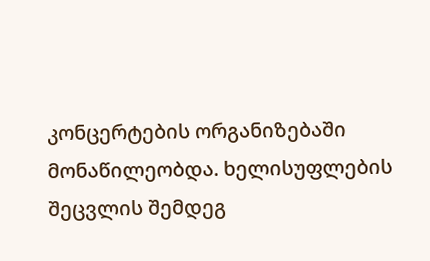კონცერტების ორგანიზებაში მონაწილეობდა. ხელისუფლების შეცვლის შემდეგ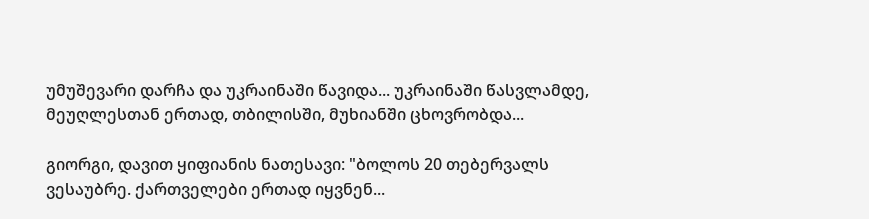უმუშევარი დარჩა და უკრაინაში წავიდა... უკრაინაში წასვლამდე, მეუღლესთან ერთად, თბილისში, მუხიანში ცხოვრობდა...

გიორგი, დავით ყიფიანის ნათესავი: "ბოლოს 20 თებერვალს ვესაუბრე. ქართველები ერთად იყვნენ...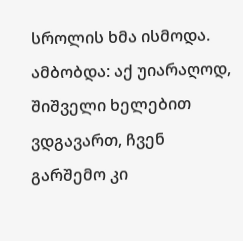სროლის ხმა ისმოდა. ამბობდა: აქ უიარაღოდ, შიშველი ხელებით ვდგავართ, ჩვენ გარშემო კი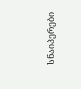სნაიპერები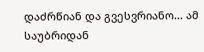დაძრწიან და გვესვრიანო... ამ საუბრიდან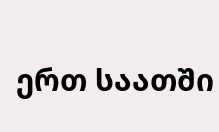ერთ საათში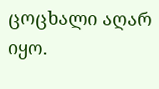ცოცხალი აღარ იყო.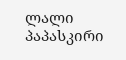ლალი პაპასკირი